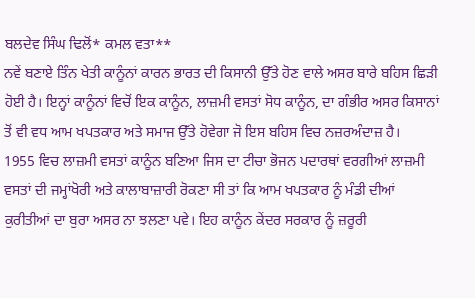ਬਲਦੇਵ ਸਿੰਘ ਢਿਲੋਂ* ਕਮਲ ਵਤਾ**
ਨਵੇਂ ਬਣਾਏ ਤਿੰਨ ਖੇਤੀ ਕਾਨੂੰਨਾਂ ਕਾਰਨ ਭਾਰਤ ਦੀ ਕਿਸਾਨੀ ਉੱਤੇ ਹੋਣ ਵਾਲੇ ਅਸਰ ਬਾਰੇ ਬਹਿਸ ਛਿੜੀ ਹੋਈ ਹੈ। ਇਨ੍ਹਾਂ ਕਾਨੂੰਨਾਂ ਵਿਚੋਂ ਇਕ ਕਾਨੂੰਨ, ਲਾਜ਼ਮੀ ਵਸਤਾਂ ਸੋਧ ਕਾਨੂੰਨ, ਦਾ ਗੰਭੀਰ ਅਸਰ ਕਿਸਾਨਾਂ ਤੋਂ ਵੀ ਵਧ ਆਮ ਖਪਤਕਾਰ ਅਤੇ ਸਮਾਜ ਉੱਤੇ ਹੋਵੇਗਾ ਜੋ ਇਸ ਬਹਿਸ ਵਿਚ ਨਜ਼ਰਅੰਦਾਜ਼ ਹੈ।
1955 ਵਿਚ ਲਾਜ਼ਮੀ ਵਸਤਾਂ ਕਾਨੂੰਨ ਬਣਿਆ ਜਿਸ ਦਾ ਟੀਚਾ ਭੋਜਨ ਪਦਾਰਥਾਂ ਵਰਗੀਆਂ ਲਾਜ਼ਮੀ ਵਸਤਾਂ ਦੀ ਜਮ੍ਹਾਂਖੋਰੀ ਅਤੇ ਕਾਲਾਬਾਜ਼ਾਰੀ ਰੋਕਣਾ ਸੀ ਤਾਂ ਕਿ ਆਮ ਖਪਤਕਾਰ ਨੂੰ ਮੰਡੀ ਦੀਆਂ ਕੁਰੀਤੀਆਂ ਦਾ ਬੁਰਾ ਅਸਰ ਨਾ ਝਲਣਾ ਪਵੇ। ਇਹ ਕਾਨੂੰਨ ਕੇਂਦਰ ਸਰਕਾਰ ਨੂੰ ਜ਼ਰੂਰੀ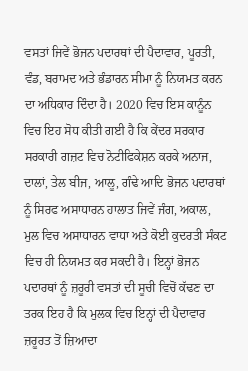ਵਸਤਾਂ ਜਿਵੇਂ ਭੋਜਨ ਪਦਾਰਥਾਂ ਦੀ ਪੈਦਾਵਾਰ, ਪੂਰਤੀ, ਵੰਡ, ਬਰਾਮਦ ਅਤੇ ਭੰਡਾਰਨ ਸੀਮਾ ਨੂੰ ਨਿਯਮਤ ਕਰਨ ਦਾ ਅਧਿਕਾਰ ਦਿੰਦਾ ਹੈ। 2020 ਵਿਚ ਇਸ ਕਾਨੂੰਨ ਵਿਚ ਇਹ ਸੋਧ ਕੀਤੀ ਗਈ ਹੈ ਕਿ ਕੇਂਦਰ ਸਰਕਾਰ ਸਰਕਾਰੀ ਗਜ਼ਟ ਵਿਚ ਨੋਟੀਫਿਕੇਸ਼ਨ ਕਰਕੇ ਅਨਾਜ, ਦਾਲਾਂ, ਤੇਲ ਬੀਜ, ਆਲੂ, ਗੰਢੇ ਆਦਿ ਭੋਜਨ ਪਦਾਰਥਾਂ ਨੂੰ ਸਿਰਫ ਅਸਾਧਾਰਨ ਹਾਲਾਤ ਜਿਵੇਂ ਜੰਗ, ਅਕਾਲ, ਮੁਲ ਵਿਚ ਅਸਾਧਾਰਨ ਵਾਧਾ ਅਤੇ ਕੋਈ ਕੁਦਰਤੀ ਸੰਕਟ ਵਿਚ ਹੀ ਨਿਯਮਤ ਕਰ ਸਕਦੀ ਹੈ। ਇਨ੍ਹਾਂ ਭੋਜਨ ਪਦਾਰਥਾਂ ਨੂੰ ਜ਼ਰੂਰੀ ਵਸਤਾਂ ਦੀ ਸੂਚੀ ਵਿਚੋਂ ਕੱਢਣ ਦਾ ਤਰਕ ਇਹ ਹੈ ਕਿ ਮੁਲਕ ਵਿਚ ਇਨ੍ਹਾਂ ਦੀ ਪੈਦਾਵਾਰ ਜ਼ਰੂਰਤ ਤੋਂ ਜ਼ਿਆਦਾ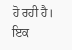ਹੋ ਰਹੀ ਹੈ। ਇਕ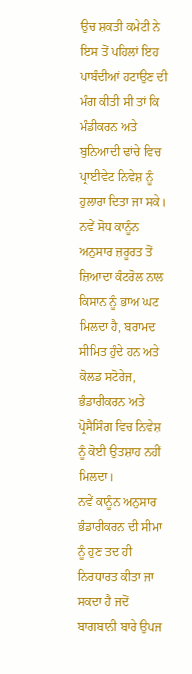ਉਚ ਸ਼ਕਤੀ ਕਮੇਟੀ ਨੇ ਇਸ ਤੋਂ ਪਹਿਲਾਂ ਇਹ ਪਾਬੰਦੀਆਂ ਹਟਾਉਣ ਦੀ ਮੰਗ ਕੀਤੀ ਸੀ ਤਾਂ ਕਿ ਮੰਡੀਕਰਨ ਅਤੇ ਬੁਨਿਆਦੀ ਢਾਂਚੇ ਵਿਚ ਪ੍ਰਾਈਵੇਟ ਨਿਵੇਸ਼ ਨੂੰ ਹੁਲਾਰਾ ਦਿਤਾ ਜਾ ਸਕੇ। ਨਵੇਂ ਸੋਧ ਕਾਨੂੰਨ ਅਨੁਸਾਰ ਜ਼ਰੂਰਤ ਤੋਂ ਜ਼ਿਆਦਾ ਕੰਟਰੋਲ ਨਾਲ ਕਿਸਾਨ ਨੂੰ ਭਾਅ ਘਟ ਮਿਲਦਾ ਹੈ, ਬਰਾਮਦ ਸੀਮਿਤ ਹੁੰਦੇ ਹਨ ਅਤੇ ਕੋਲਡ ਸਟੋਰੇਜ, ਭੰਡਾਰੀਕਰਨ ਅਤੇ ਪ੍ਰੋਸੈਸਿੰਗ ਵਿਚ ਨਿਵੇਸ਼ ਨੂੰ ਕੋਈ ਉਤਸ਼ਾਹ ਨਹੀਂ ਮਿਲਦਾ।
ਨਵੇਂ ਕਾਨੂੰਨ ਅਨੁਸਾਰ ਭੰਡਾਰੀਕਰਨ ਦੀ ਸੀਮਾ ਨੂੰ ਹੁਣ ਤਦ ਹੀ ਨਿਰਧਾਰਤ ਕੀਤਾ ਜਾ ਸਕਦਾ ਹੈ ਜਦੋਂ ਬਾਗਬਾਨੀ ਬਾਰੇ ਉਪਜ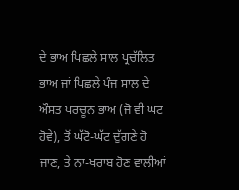ਦੇ ਭਾਅ ਪਿਛਲੇ ਸਾਲ ਪ੍ਰਚੱਲਿਤ ਭਾਅ ਜਾਂ ਪਿਛਲੇ ਪੰਜ ਸਾਲ ਦੇ ਔਸਤ ਪਰਚੂਨ ਭਾਅ (ਜੋ ਵੀ ਘਟ ਹੋਵੇ), ਤੋਂ ਘੱਟੋ-ਘੱਟ ਦੁੱਗਣੇ ਹੋ ਜਾਣ, ਤੇ ਨਾ-ਖਰਾਬ ਹੋਣ ਵਾਲੀਆਂ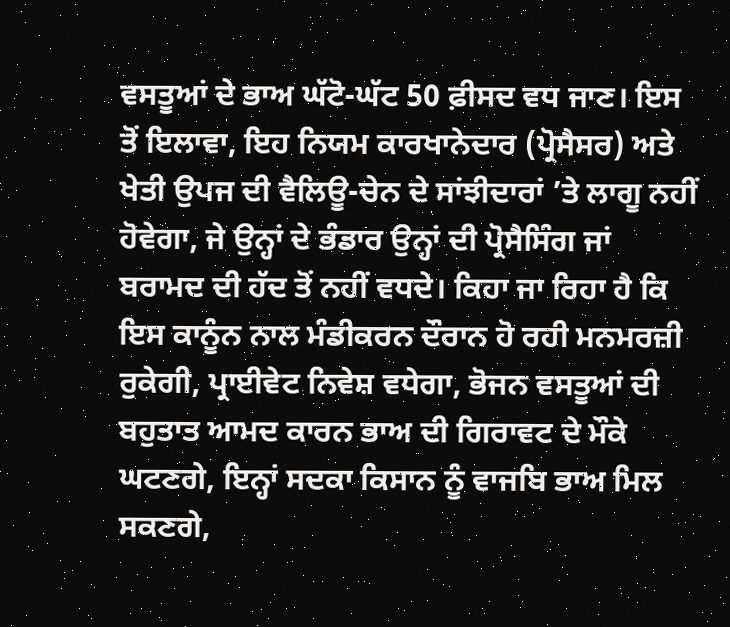ਵਸਤੂਆਂ ਦੇ ਭਾਅ ਘੱਟੋ-ਘੱਟ 50 ਫ਼ੀਸਦ ਵਧ ਜਾਣ। ਇਸ ਤੋਂ ਇਲਾਵਾ, ਇਹ ਨਿਯਮ ਕਾਰਖਾਨੇਦਾਰ (ਪ੍ਰੋਸੈਸਰ) ਅਤੇ ਖੇਤੀ ਉਪਜ ਦੀ ਵੈਲਿਊ-ਚੇਨ ਦੇ ਸਾਂਝੀਦਾਰਾਂ ’ਤੇ ਲਾਗੂ ਨਹੀਂ ਹੋਵੇਗਾ, ਜੇ ਉਨ੍ਹਾਂ ਦੇ ਭੰਡਾਰ ਉਨ੍ਹਾਂ ਦੀ ਪ੍ਰੋਸੈਸਿੰਗ ਜਾਂ ਬਰਾਮਦ ਦੀ ਹੱਦ ਤੋਂ ਨਹੀਂ ਵਧਦੇ। ਕਿਹਾ ਜਾ ਰਿਹਾ ਹੈ ਕਿ ਇਸ ਕਾਨੂੰਨ ਨਾਲ ਮੰਡੀਕਰਨ ਦੌਰਾਨ ਹੋ ਰਹੀ ਮਨਮਰਜ਼ੀ ਰੁਕੇਗੀ, ਪ੍ਰਾਈਵੇਟ ਨਿਵੇਸ਼ ਵਧੇਗਾ, ਭੋਜਨ ਵਸਤੂਆਂ ਦੀ ਬਹੁਤਾਤ ਆਮਦ ਕਾਰਨ ਭਾਅ ਦੀ ਗਿਰਾਵਟ ਦੇ ਮੌਕੇ ਘਟਣਗੇ, ਇਨ੍ਹਾਂ ਸਦਕਾ ਕਿਸਾਨ ਨੂੰ ਵਾਜਬਿ ਭਾਅ ਮਿਲ ਸਕਣਗੇ,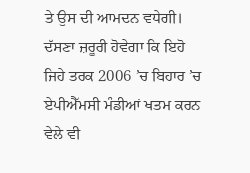ਤੇ ਉਸ ਦੀ ਆਮਦਨ ਵਧੇਗੀ। ਦੱਸਣਾ ਜ਼ਰੂਰੀ ਹੋਵੇਗਾ ਕਿ ਇਹੋ ਜਿਹੇ ਤਰਕ 2006 ’ਚ ਬਿਹਾਰ ’ਚ ਏਪੀਐੱਮਸੀ ਮੰਡੀਆਂ ਖਤਮ ਕਰਨ ਵੇਲੇ ਵੀ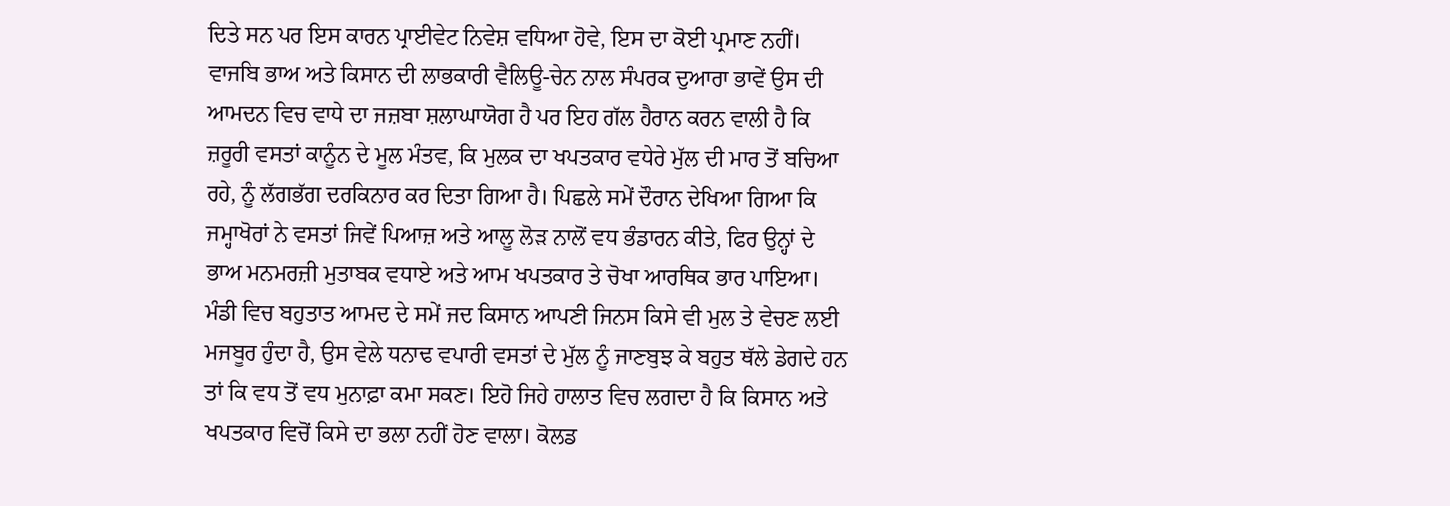ਦਿਤੇ ਸਨ ਪਰ ਇਸ ਕਾਰਨ ਪ੍ਰਾਈਵੇਟ ਨਿਵੇਸ਼ ਵਧਿਆ ਹੋਵੇ, ਇਸ ਦਾ ਕੋਈ ਪ੍ਰਮਾਣ ਨਹੀਂ।
ਵਾਜਬਿ ਭਾਅ ਅਤੇ ਕਿਸਾਨ ਦੀ ਲਾਭਕਾਰੀ ਵੈਲਿਊ-ਚੇਨ ਨਾਲ ਸੰਪਰਕ ਦੁਆਰਾ ਭਾਵੇਂ ਉਸ ਦੀ ਆਮਦਨ ਵਿਚ ਵਾਧੇ ਦਾ ਜਜ਼ਬਾ ਸ਼ਲਾਘਾਯੋਗ ਹੈ ਪਰ ਇਹ ਗੱਲ ਹੈਰਾਨ ਕਰਨ ਵਾਲੀ ਹੈ ਕਿ ਜ਼ਰੂਰੀ ਵਸਤਾਂ ਕਾਨੂੰਨ ਦੇ ਮੂਲ ਮੰਤਵ, ਕਿ ਮੁਲਕ ਦਾ ਖਪਤਕਾਰ ਵਧੇਰੇ ਮੁੱਲ ਦੀ ਮਾਰ ਤੋਂ ਬਚਿਆ ਰਹੇ, ਨੂੰ ਲੱਗਭੱਗ ਦਰਕਿਨਾਰ ਕਰ ਦਿਤਾ ਗਿਆ ਹੈ। ਪਿਛਲੇ ਸਮੇਂ ਦੌਰਾਨ ਦੇਖਿਆ ਗਿਆ ਕਿ ਜਮ੍ਹਾਖੋਰਾਂ ਨੇ ਵਸਤਾਂ ਜਿਵੇਂ ਪਿਆਜ਼ ਅਤੇ ਆਲੂ ਲੋੜ ਨਾਲੋਂ ਵਧ ਭੰਡਾਰਨ ਕੀਤੇ, ਫਿਰ ਉਨ੍ਹਾਂ ਦੇ ਭਾਅ ਮਨਮਰਜ਼ੀ ਮੁਤਾਬਕ ਵਧਾਏ ਅਤੇ ਆਮ ਖਪਤਕਾਰ ਤੇ ਚੋਖਾ ਆਰਥਿਕ ਭਾਰ ਪਾਇਆ। ਮੰਡੀ ਵਿਚ ਬਹੁਤਾਤ ਆਮਦ ਦੇ ਸਮੇਂ ਜਦ ਕਿਸਾਨ ਆਪਣੀ ਜਿਨਸ ਕਿਸੇ ਵੀ ਮੁਲ ਤੇ ਵੇਚਣ ਲਈ ਮਜਬੂਰ ਹੁੰਦਾ ਹੈ, ਉਸ ਵੇਲੇ ਧਨਾਢ ਵਪਾਰੀ ਵਸਤਾਂ ਦੇ ਮੁੱਲ ਨੂੰ ਜਾਣਬੁਝ ਕੇ ਬਹੁਤ ਥੱਲੇ ਡੇਗਦੇ ਹਨ ਤਾਂ ਕਿ ਵਧ ਤੋਂ ਵਧ ਮੁਨਾਫ਼ਾ ਕਮਾ ਸਕਣ। ਇਹੋ ਜਿਹੇ ਹਾਲਾਤ ਵਿਚ ਲਗਦਾ ਹੈ ਕਿ ਕਿਸਾਨ ਅਤੇ ਖਪਤਕਾਰ ਵਿਚੋਂ ਕਿਸੇ ਦਾ ਭਲਾ ਨਹੀਂ ਹੋਣ ਵਾਲਾ। ਕੋਲਡ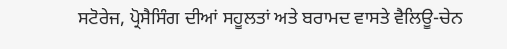ਸਟੋਰੇਜ, ਪ੍ਰੋਸੈਸਿੰਗ ਦੀਆਂ ਸਹੂਲਤਾਂ ਅਤੇ ਬਰਾਮਦ ਵਾਸਤੇ ਵੈਲਿਊ-ਚੇਨ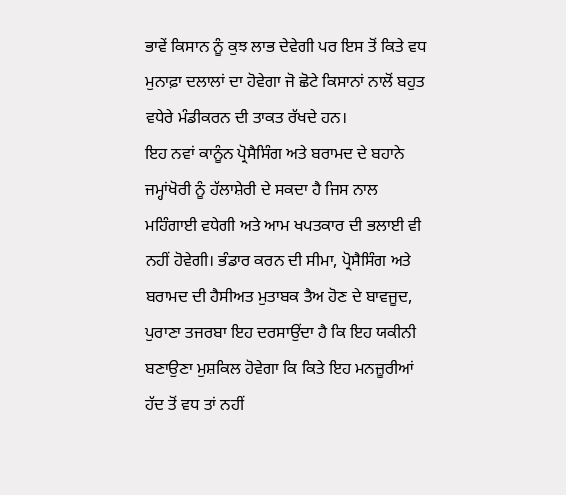ਭਾਵੇਂ ਕਿਸਾਨ ਨੂੰ ਕੁਝ ਲਾਭ ਦੇਵੇਗੀ ਪਰ ਇਸ ਤੋਂ ਕਿਤੇ ਵਧ ਮੁਨਾਫ਼ਾ ਦਲਾਲਾਂ ਦਾ ਹੋਵੇਗਾ ਜੋ ਛੋਟੇ ਕਿਸਾਨਾਂ ਨਾਲੋਂ ਬਹੁਤ ਵਧੇਰੇ ਮੰਡੀਕਰਨ ਦੀ ਤਾਕਤ ਰੱਖਦੇ ਹਨ।
ਇਹ ਨਵਾਂ ਕਾਨੂੰਨ ਪ੍ਰੋਸੈਸਿੰਗ ਅਤੇ ਬਰਾਮਦ ਦੇ ਬਹਾਨੇ ਜਮ੍ਹਾਂਖੋਰੀ ਨੂੰ ਹੱਲਾਸ਼ੇਰੀ ਦੇ ਸਕਦਾ ਹੈ ਜਿਸ ਨਾਲ ਮਹਿੰਗਾਈ ਵਧੇਗੀ ਅਤੇ ਆਮ ਖਪਤਕਾਰ ਦੀ ਭਲਾਈ ਵੀ ਨਹੀਂ ਹੋਵੇਗੀ। ਭੰਡਾਰ ਕਰਨ ਦੀ ਸੀਮਾ, ਪ੍ਰੋਸੈਸਿੰਗ ਅਤੇ ਬਰਾਮਦ ਦੀ ਹੈਸੀਅਤ ਮੁਤਾਬਕ ਤੈਅ ਹੋਣ ਦੇ ਬਾਵਜੂਦ, ਪੁਰਾਣਾ ਤਜਰਬਾ ਇਹ ਦਰਸਾਉਂਦਾ ਹੈ ਕਿ ਇਹ ਯਕੀਨੀ ਬਣਾਉਣਾ ਮੁਸ਼ਕਿਲ ਹੋਵੇਗਾ ਕਿ ਕਿਤੇ ਇਹ ਮਨਜ਼ੂਰੀਆਂ ਹੱਦ ਤੋਂ ਵਧ ਤਾਂ ਨਹੀਂ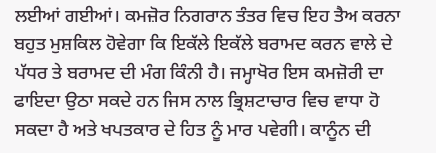ਲਈਆਂ ਗਈਆਂ। ਕਮਜ਼ੋਰ ਨਿਗਰਾਨ ਤੰਤਰ ਵਿਚ ਇਹ ਤੈਅ ਕਰਨਾ ਬਹੁਤ ਮੁਸ਼ਕਿਲ ਹੋਵੇਗਾ ਕਿ ਇਕੱਲੇ ਇਕੱਲੇ ਬਰਾਮਦ ਕਰਨ ਵਾਲੇ ਦੇ ਪੱਧਰ ਤੇ ਬਰਾਮਦ ਦੀ ਮੰਗ ਕਿੰਨੀ ਹੈ। ਜਮ੍ਹਾਖੋਰ ਇਸ ਕਮਜ਼ੋਰੀ ਦਾ ਫਾਇਦਾ ਉਠਾ ਸਕਦੇ ਹਨ ਜਿਸ ਨਾਲ ਭ੍ਰਿਸ਼ਟਾਚਾਰ ਵਿਚ ਵਾਧਾ ਹੋ ਸਕਦਾ ਹੈ ਅਤੇ ਖਪਤਕਾਰ ਦੇ ਹਿਤ ਨੂੰ ਮਾਰ ਪਵੇਗੀ। ਕਾਨੂੰਨ ਦੀ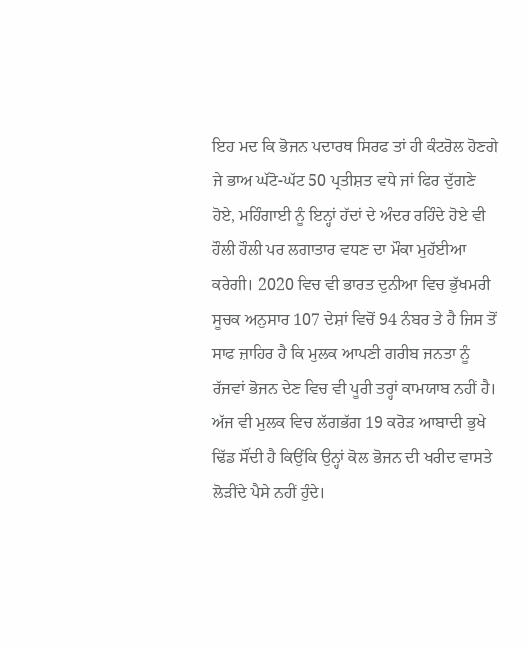ਇਹ ਮਦ ਕਿ ਭੋਜਨ ਪਦਾਰਥ ਸਿਰਫ ਤਾਂ ਹੀ ਕੰਟਰੋਲ ਹੋਣਗੇ ਜੇ ਭਾਅ ਘੱਟੋ-ਘੱਟ 50 ਪ੍ਰਤੀਸ਼ਤ ਵਧੇ ਜਾਂ ਫਿਰ ਦੁੱਗਣੇ ਹੋਏ, ਮਹਿੰਗਾਈ ਨੂੰ ਇਨ੍ਹਾਂ ਹੱਦਾਂ ਦੇ ਅੰਦਰ ਰਹਿੰਦੇ ਹੋਏ ਵੀ ਹੌਲੀ ਹੌਲੀ ਪਰ ਲਗਾਤਾਰ ਵਧਣ ਦਾ ਮੌਕਾ ਮੁਹੱਈਆ ਕਰੇਗੀ। 2020 ਵਿਚ ਵੀ ਭਾਰਤ ਦੁਨੀਆ ਵਿਚ ਭੁੱਖਮਰੀ ਸੂਚਕ ਅਨੁਸਾਰ 107 ਦੇਸ਼ਾਂ ਵਿਚੋਂ 94 ਨੰਬਰ ਤੇ ਹੈ ਜਿਸ ਤੋਂ ਸਾਫ ਜ਼ਾਹਿਰ ਹੈ ਕਿ ਮੁਲਕ ਆਪਣੀ ਗਰੀਬ ਜਨਤਾ ਨੂੰ ਰੱਜਵਾਂ ਭੋਜਨ ਦੇਣ ਵਿਚ ਵੀ ਪੂਰੀ ਤਰ੍ਹਾਂ ਕਾਮਯਾਬ ਨਹੀਂ ਹੈ। ਅੱਜ ਵੀ ਮੁਲਕ ਵਿਚ ਲੱਗਭੱਗ 19 ਕਰੋੜ ਆਬਾਦੀ ਭੁਖੇ ਢਿੱਡ ਸੌਂਦੀ ਹੈ ਕਿਉਂਕਿ ਉਨ੍ਹਾਂ ਕੋਲ ਭੋਜਨ ਦੀ ਖਰੀਦ ਵਾਸਤੇ ਲੋੜੀਂਦੇ ਪੈਸੇ ਨਹੀਂ ਹੁੰਦੇ।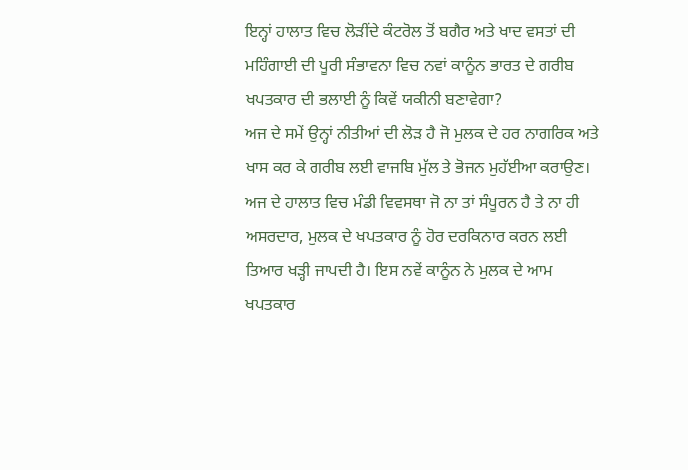ਇਨ੍ਹਾਂ ਹਾਲਾਤ ਵਿਚ ਲੋੜੀਂਦੇ ਕੰਟਰੋਲ ਤੋਂ ਬਗੈਰ ਅਤੇ ਖਾਦ ਵਸਤਾਂ ਦੀ ਮਹਿੰਗਾਈ ਦੀ ਪੂਰੀ ਸੰਭਾਵਨਾ ਵਿਚ ਨਵਾਂ ਕਾਨੂੰਨ ਭਾਰਤ ਦੇ ਗਰੀਬ ਖਪਤਕਾਰ ਦੀ ਭਲਾਈ ਨੂੰ ਕਿਵੇਂ ਯਕੀਨੀ ਬਣਾਵੇਗਾ?
ਅਜ ਦੇ ਸਮੇਂ ਉਨ੍ਹਾਂ ਨੀਤੀਆਂ ਦੀ ਲੋੜ ਹੈ ਜੋ ਮੁਲਕ ਦੇ ਹਰ ਨਾਗਰਿਕ ਅਤੇ ਖਾਸ ਕਰ ਕੇ ਗਰੀਬ ਲਈ ਵਾਜਬਿ ਮੁੱਲ ਤੇ ਭੋਜਨ ਮੁਹੱਈਆ ਕਰਾਉਣ। ਅਜ ਦੇ ਹਾਲਾਤ ਵਿਚ ਮੰਡੀ ਵਿਵਸਥਾ ਜੋ ਨਾ ਤਾਂ ਸੰਪੂਰਨ ਹੈ ਤੇ ਨਾ ਹੀ ਅਸਰਦਾਰ, ਮੁਲਕ ਦੇ ਖਪਤਕਾਰ ਨੂੰ ਹੋਰ ਦਰਕਿਨਾਰ ਕਰਨ ਲਈ ਤਿਆਰ ਖੜ੍ਹੀ ਜਾਪਦੀ ਹੈ। ਇਸ ਨਵੇਂ ਕਾਨੂੰਨ ਨੇ ਮੁਲਕ ਦੇ ਆਮ ਖਪਤਕਾਰ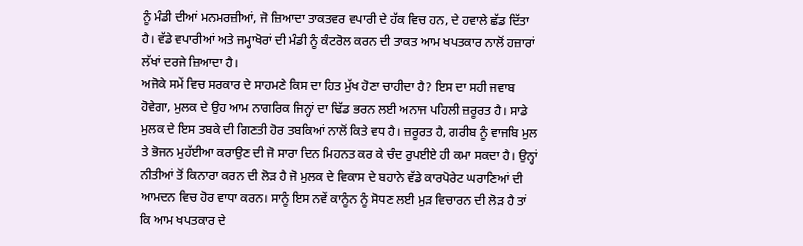ਨੂੰ ਮੰਡੀ ਦੀਆਂ ਮਨਮਰਜ਼ੀਆਂ, ਜੋ ਜ਼ਿਆਦਾ ਤਾਕਤਵਰ ਵਪਾਰੀ ਦੇ ਹੱਕ ਵਿਚ ਹਨ, ਦੇ ਹਵਾਲੇ ਛੱਡ ਦਿੱਤਾ ਹੈ। ਵੱਡੇ ਵਪਾਰੀਆਂ ਅਤੇ ਜਮ੍ਹਾਖੋਰਾਂ ਦੀ ਮੰਡੀ ਨੂੰ ਕੰਟਰੋਲ ਕਰਨ ਦੀ ਤਾਕਤ ਆਮ ਖਪਤਕਾਰ ਨਾਲੋਂ ਹਜ਼ਾਰਾਂ ਲੱਖਾਂ ਦਰਜੇ ਜ਼ਿਆਦਾ ਹੈ।
ਅਜੋਕੇ ਸਮੇਂ ਵਿਚ ਸਰਕਾਰ ਦੇ ਸਾਹਮਣੇ ਕਿਸ ਦਾ ਹਿਤ ਮੁੱਖ ਹੋਣਾ ਚਾਹੀਦਾ ਹੈ? ਇਸ ਦਾ ਸਹੀ ਜਵਾਬ ਹੋਵੇਗਾ, ਮੁਲਕ ਦੇ ਉਹ ਆਮ ਨਾਗਰਿਕ ਜਿਨ੍ਹਾਂ ਦਾ ਢਿੱਡ ਭਰਨ ਲਈ ਅਨਾਜ ਪਹਿਲੀ ਜ਼ਰੂਰਤ ਹੈ। ਸਾਡੇ ਮੁਲਕ ਦੇ ਇਸ ਤਬਕੇ ਦੀ ਗਿਣਤੀ ਹੋਰ ਤਬਕਿਆਂ ਨਾਲੋਂ ਕਿਤੇ ਵਧ ਹੈ। ਜ਼ਰੂਰਤ ਹੈ, ਗਰੀਬ ਨੂੰ ਵਾਜਬਿ ਮੁਲ ਤੇ ਭੋਜਨ ਮੁਹੱਈਆ ਕਰਾਉਣ ਦੀ ਜੋ ਸਾਰਾ ਦਿਨ ਮਿਹਨਤ ਕਰ ਕੇ ਚੰਦ ਰੁਪਈਏ ਹੀ ਕਮਾ ਸਕਦਾ ਹੈ। ਉਨ੍ਹਾਂ ਨੀਤੀਆਂ ਤੋਂ ਕਿਨਾਰਾ ਕਰਨ ਦੀ ਲੋੜ ਹੈ ਜੋ ਮੁਲਕ ਦੇ ਵਿਕਾਸ ਦੇ ਬਹਾਨੇ ਵੱਡੇ ਕਾਰਪੋਰੇਟ ਘਰਾਣਿਆਂ ਦੀ ਆਮਦਨ ਵਿਚ ਹੋਰ ਵਾਧਾ ਕਰਨ। ਸਾਨੂੰ ਇਸ ਨਵੇਂ ਕਾਨੂੰਨ ਨੂੰ ਸੋਧਣ ਲਈ ਮੁੜ ਵਿਚਾਰਨ ਦੀ ਲੋੜ ਹੈ ਤਾਂ ਕਿ ਆਮ ਖਪਤਕਾਰ ਦੇ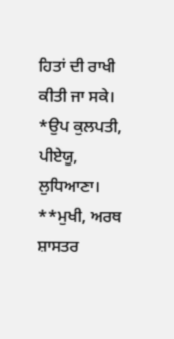ਹਿਤਾਂ ਦੀ ਰਾਖੀ ਕੀਤੀ ਜਾ ਸਕੇ।
*ਉਪ ਕੁਲਪਤੀ, ਪੀਏਯੂ, ਲੁਧਿਆਣਾ।
**ਮੁਖੀ, ਅਰਥ ਸ਼ਾਸਤਰ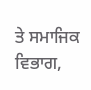ਤੇ ਸਮਾਜਿਕ ਵਿਭਾਗ,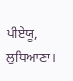ਪੀਏਯੂ, ਲੁਧਿਆਣਾ।